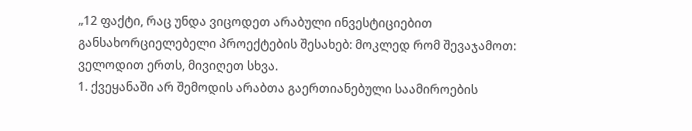„12 ფაქტი, რაც უნდა ვიცოდეთ არაბული ინვესტიციებით განსახორციელებელი პროექტების შესახებ: მოკლედ რომ შევაჯამოთ: ველოდით ერთს, მივიღეთ სხვა.
1. ქვეყანაში არ შემოდის არაბთა გაერთიანებული საამიროების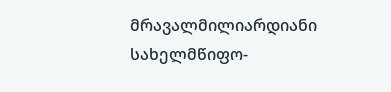მრავალმილიარდიანი სახელმწიფო-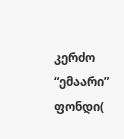კერძო “ემაარი” ფონდი(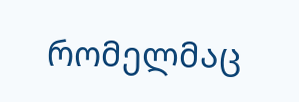რომელმაც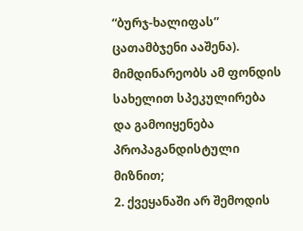“ბურჯ-ხალიფას” ცათამბჯენი ააშენა). მიმდინარეობს ამ ფონდის სახელით სპეკულირება და გამოიყენება პროპაგანდისტული მიზნით;
2. ქვეყანაში არ შემოდის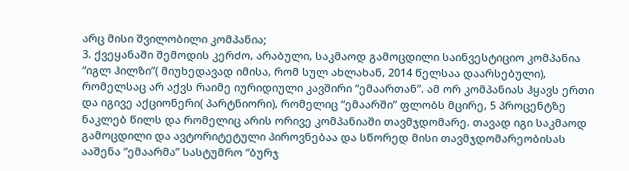არც მისი შვილობილი კომპანია;
3. ქვეყანაში შემოდის კერძო, არაბული, საკმაოდ გამოცდილი საინვესტიციო კომპანია “იგლ ჰილზი”( მიუხედავად იმისა, რომ სულ ახლახან, 2014 წელსაა დაარსებული), რომელსაც არ აქვს რაიმე იურიდიული კავშირი “ემაართან”. ამ ორ კომპანიას ჰყავს ერთი და იგივე აქციონერი( პარტნიორი), რომელიც “ემაარში” ფლობს მცირე, 5 პროცენტზე ნაკლებ წილს და რომელიც არის ორივე კომპანიაში თავმჯდომარე. თავად იგი საკმაოდ გამოცდილი და ავტორიტეტული პიროვნებაა და სწორედ მისი თავმჯდომარეობისას ააშენა “ემაარმა” სასტუმრო “ბურჯ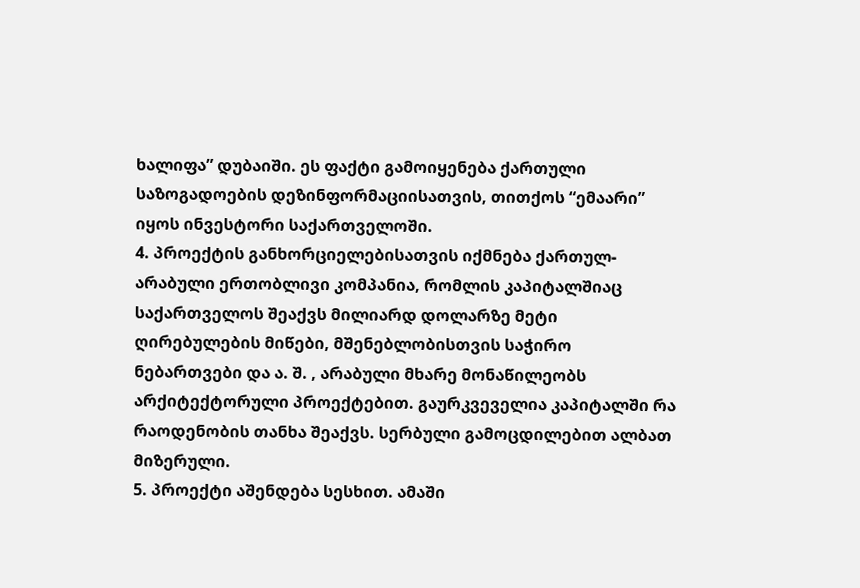ხალიფა” დუბაიში. ეს ფაქტი გამოიყენება ქართული საზოგადოების დეზინფორმაციისათვის, თითქოს “ემაარი” იყოს ინვესტორი საქართველოში.
4. პროექტის განხორციელებისათვის იქმნება ქართულ-არაბული ერთობლივი კომპანია, რომლის კაპიტალშიაც საქართველოს შეაქვს მილიარდ დოლარზე მეტი ღირებულების მიწები, მშენებლობისთვის საჭირო ნებართვები და ა. შ. , არაბული მხარე მონაწილეობს არქიტექტორული პროექტებით. გაურკვეველია კაპიტალში რა რაოდენობის თანხა შეაქვს. სერბული გამოცდილებით ალბათ მიზერული.
5. პროექტი აშენდება სესხით. ამაში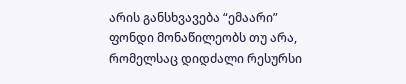არის განსხვავება “ემაარი” ფონდი მონაწილეობს თუ არა, რომელსაც დიდძალი რესურსი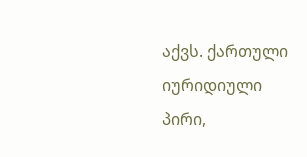აქვს. ქართული იურიდიული პირი,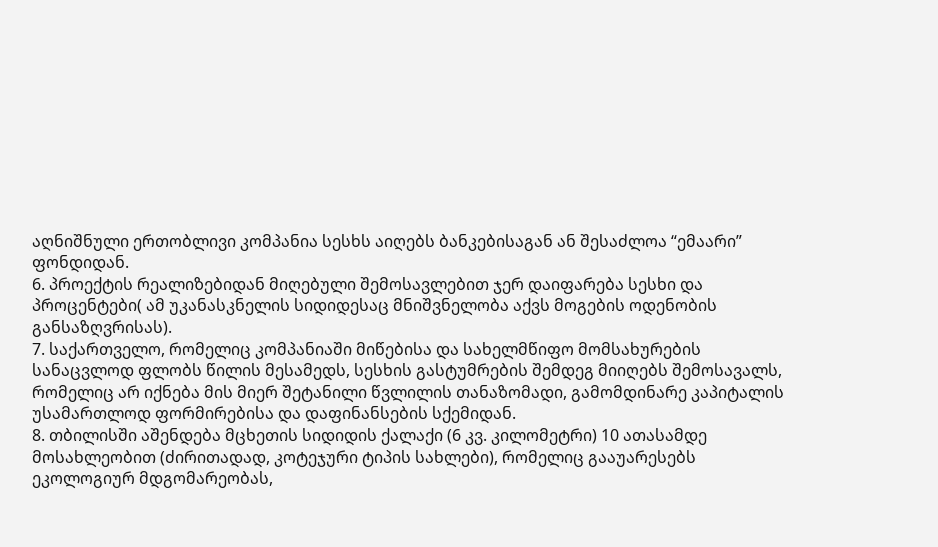აღნიშნული ერთობლივი კომპანია სესხს აიღებს ბანკებისაგან ან შესაძლოა “ემაარი” ფონდიდან.
6. პროექტის რეალიზებიდან მიღებული შემოსავლებით ჯერ დაიფარება სესხი და პროცენტები( ამ უკანასკნელის სიდიდესაც მნიშვნელობა აქვს მოგების ოდენობის განსაზღვრისას).
7. საქართველო, რომელიც კომპანიაში მიწებისა და სახელმწიფო მომსახურების სანაცვლოდ ფლობს წილის მესამედს, სესხის გასტუმრების შემდეგ მიიღებს შემოსავალს, რომელიც არ იქნება მის მიერ შეტანილი წვლილის თანაზომადი, გამომდინარე კაპიტალის უსამართლოდ ფორმირებისა და დაფინანსების სქემიდან.
8. თბილისში აშენდება მცხეთის სიდიდის ქალაქი (6 კვ. კილომეტრი) 10 ათასამდე მოსახლეობით (ძირითადად, კოტეჯური ტიპის სახლები), რომელიც გააუარესებს ეკოლოგიურ მდგომარეობას,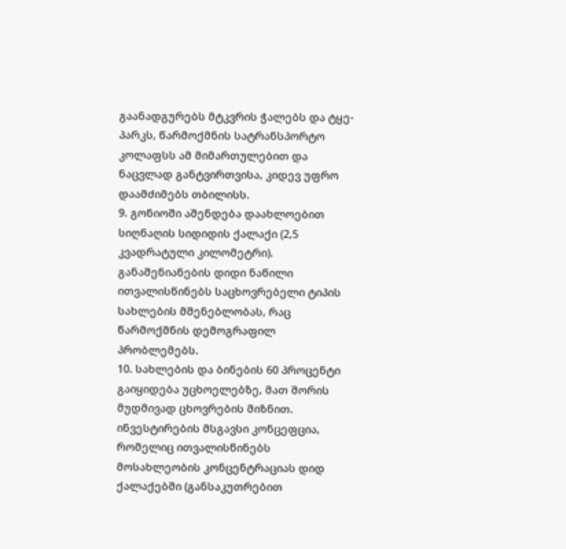გაანადგურებს მტკვრის ჭალებს და ტყე-პარკს, წარმოქმნის სატრანსპორტო კოლაფსს ამ მიმართულებით და ნაცვლად განტვირთვისა, კიდევ უფრო დაამძიმებს თბილისს.
9. გონიოში აშენდება დაახლოებით სიღნაღის სიდიდის ქალაქი (2,5 კვადრატული კილომეტრი). განაშენიანების დიდი ნაწილი ითვალისწინებს საცხოვრებელი ტიპის სახლების მშენებლობას, რაც წარმოქმნის დემოგრაფილ პრობლემებს.
10. სახლების და ბინების 60 პროცენტი გაიყიდება უცხოელებზე, მათ შორის მუდმივად ცხოვრების მიზნით. ინვესტირების მსგავსი კონცეფცია, რომელიც ითვალისწინებს მოსახლეობის კონცენტრაციას დიდ ქალაქებში (განსაკუთრებით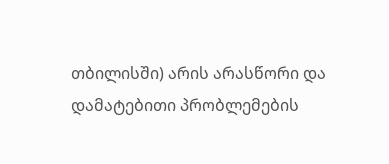თბილისში) არის არასწორი და დამატებითი პრობლემების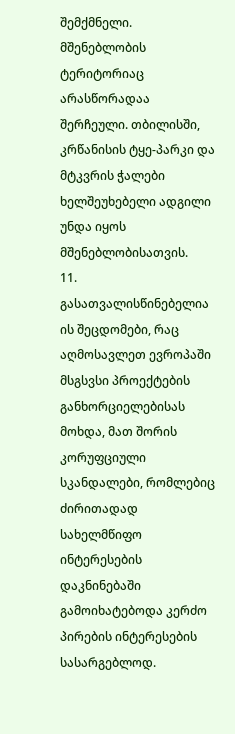შემქმნელი. მშენებლობის ტერიტორიაც არასწორადაა შერჩეული. თბილისში, კრწანისის ტყე-პარკი და მტკვრის ჭალები ხელშეუხებელი ადგილი უნდა იყოს მშენებლობისათვის.
11. გასათვალისწინებელია ის შეცდომები, რაც აღმოსავლეთ ევროპაში მსგსვსი პროექტების განხორციელებისას მოხდა, მათ შორის კორუფციული სკანდალები, რომლებიც ძირითადად სახელმწიფო ინტერესების დაკნინებაში გამოიხატებოდა კერძო პირების ინტერესების სასარგებლოდ.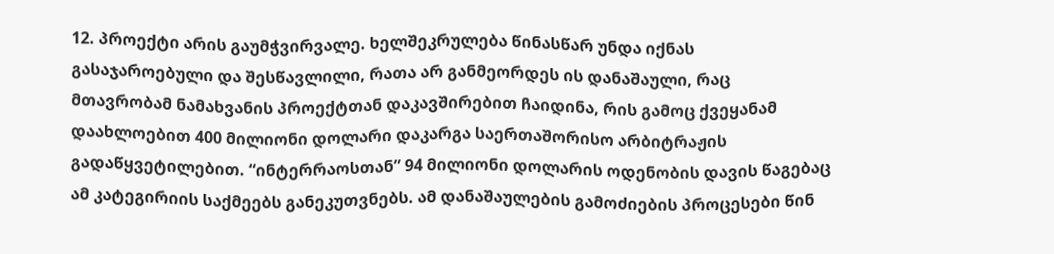12. პროექტი არის გაუმჭვირვალე. ხელშეკრულება წინასწარ უნდა იქნას გასაჯაროებული და შესწავლილი, რათა არ განმეორდეს ის დანაშაული, რაც მთავრობამ ნამახვანის პროექტთან დაკავშირებით ჩაიდინა, რის გამოც ქვეყანამ დაახლოებით 400 მილიონი დოლარი დაკარგა საერთაშორისო არბიტრაჟის გადაწყვეტილებით. “ინტერრაოსთან” 94 მილიონი დოლარის ოდენობის დავის წაგებაც ამ კატეგირიის საქმეებს განეკუთვნებს. ამ დანაშაულების გამოძიების პროცესები წინ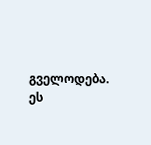გველოდება. ეს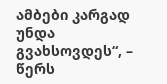ამბები კარგად უნდა გვახსოვდეს“, – წერს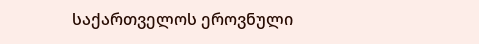საქართველოს ეროვნული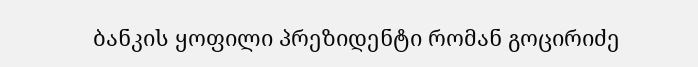ბანკის ყოფილი პრეზიდენტი რომან გოცირიძე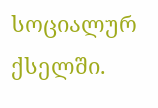სოციალურ ქსელში.